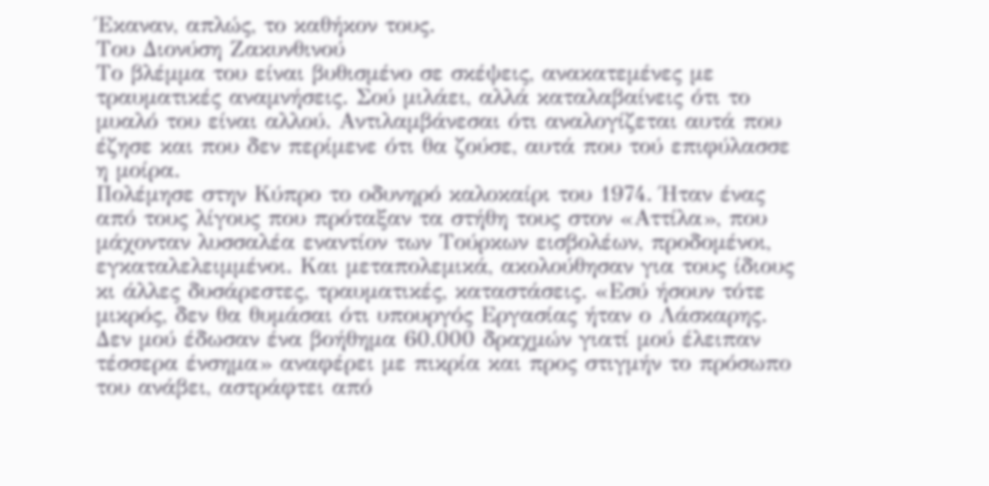Έκαναν, απλώς, το καθήκον τους.
Του Διονύση Ζακυνθινού
Το βλέμμα του είναι βυθισμένο σε σκέψεις, ανακατεμένες με τραυματικές αναμνήσεις. Σού μιλάει, αλλά καταλαβαίνεις ότι το μυαλό του είναι αλλού. Αντιλαμβάνεσαι ότι αναλογίζεται αυτά που έζησε και που δεν περίμενε ότι θα ζούσε, αυτά που τού επιφύλασσε η μοίρα.
Πολέμησε στην Κύπρο το οδυνηρό καλοκαίρι του 1974. Ήταν ένας από τους λίγους που πρόταξαν τα στήθη τους στον «Αττίλα», που μάχονταν λυσσαλέα εναντίον των Τούρκων εισβολέων, προδομένοι, εγκαταλελειμμένοι. Και μεταπολεμικά, ακολούθησαν για τους ίδιους κι άλλες δυσάρεστες, τραυματικές, καταστάσεις. «Εσύ ήσουν τότε μικρός, δεν θα θυμάσαι ότι υπουργός Εργασίας ήταν ο Λάσκαρης. Δεν μού έδωσαν ένα βοήθημα 60.000 δραχμών γιατί μού έλειπαν τέσσερα ένσημα» αναφέρει με πικρία και προς στιγμήν το πρόσωπο του ανάβει, αστράφτει από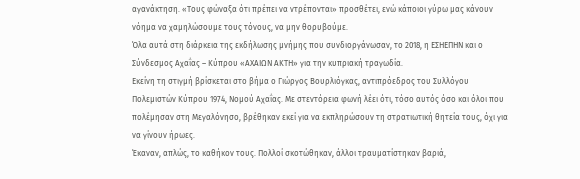αγανάκτηση. «Τους φώναξα ότι πρέπει να ντρέπονται» προσθέτει, ενώ κάποιοι γύρω μας κάνουν νόημα να χαμηλώσουμε τους τόνους, να μην θορυβούμε.
Όλα αυτά στη διάρκεια της εκδήλωσης μνήμης που συνδιοργάνωσαν, το 2018, η ΕΣΗΕΠΗΝ και ο Σύνδεσμος Αχαΐας – Κύπρου «ΑΧΑΙΩΝ ΑΚΤΗ» για την κυπριακή τραγωδία.
Εκείνη τη στιγμή βρίσκεται στο βήμα ο Γιώργος Βουρλιόγκας, αντιπρόεδρος του Συλλόγου Πολεμιστών Κύπρου 1974, Νομού Αχαΐας. Με στεντόρεια φωνή λέει ότι, τόσο αυτός όσο και όλοι που πολέμησαν στη Μεγαλόνησο, βρέθηκαν εκεί για να εκπληρώσουν τη στρατιωτική θητεία τους, όχι για να γίνουν ήρωες.
Έκαναν, απλώς, το καθήκον τους. Πολλοί σκοτώθηκαν, άλλοι τραυματίστηκαν βαριά,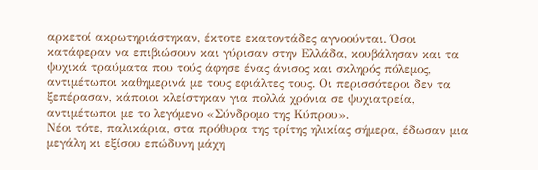αρκετοί ακρωτηριάστηκαν, έκτοτε εκατοντάδες αγνοούνται. Όσοι κατάφεραν να επιβιώσουν και γύρισαν στην Ελλάδα, κουβάλησαν και τα ψυχικά τραύματα που τούς άφησε ένας άνισος και σκληρός πόλεμος, αντιμέτωποι καθημερινά με τους εφιάλτες τους. Οι περισσότεροι δεν τα ξεπέρασαν, κάποιοι κλείστηκαν για πολλά χρόνια σε ψυχιατρεία, αντιμέτωποι με το λεγόμενο «Σύνδρομο της Κύπρου».
Νέοι τότε, παλικάρια, στα πρόθυρα της τρίτης ηλικίας σήμερα, έδωσαν μια μεγάλη κι εξίσου επώδυνη μάχη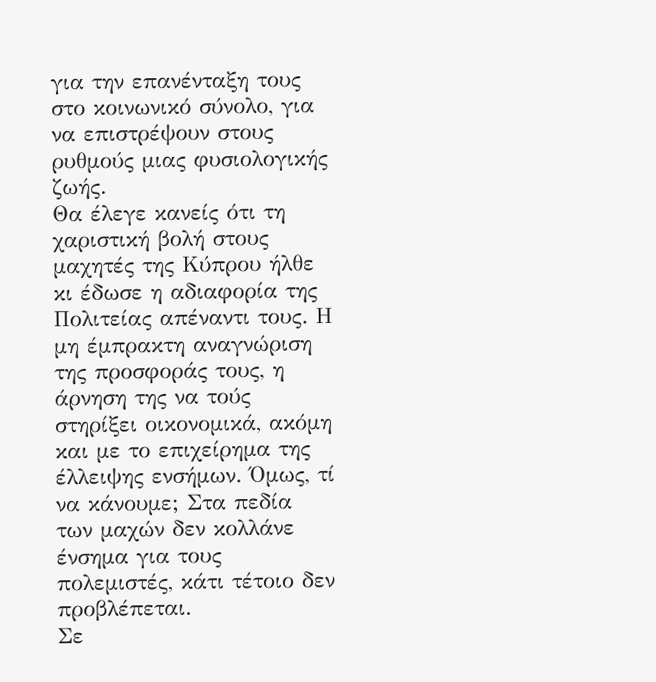για την επανένταξη τους στο κοινωνικό σύνολο, για να επιστρέψουν στους ρυθμούς μιας φυσιολογικής ζωής.
Θα έλεγε κανείς ότι τη χαριστική βολή στους μαχητές της Κύπρου ήλθε κι έδωσε η αδιαφορία της Πολιτείας απέναντι τους. Η μη έμπρακτη αναγνώριση της προσφοράς τους, η άρνηση της να τούς στηρίξει οικονομικά, ακόμη και με το επιχείρημα της έλλειψης ενσήμων. Όμως, τί να κάνουμε; Στα πεδία των μαχών δεν κολλάνε ένσημα για τους πολεμιστές, κάτι τέτοιο δεν προβλέπεται.
Σε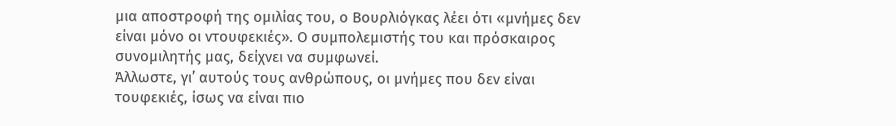μια αποστροφή της ομιλίας του, ο Βουρλιόγκας λέει ότι «μνήμες δεν είναι μόνο οι ντουφεκιές». Ο συμπολεμιστής του και πρόσκαιρος συνομιλητής μας, δείχνει να συμφωνεί.
Άλλωστε, γι’ αυτούς τους ανθρώπους, οι μνήμες που δεν είναι τουφεκιές, ίσως να είναι πιο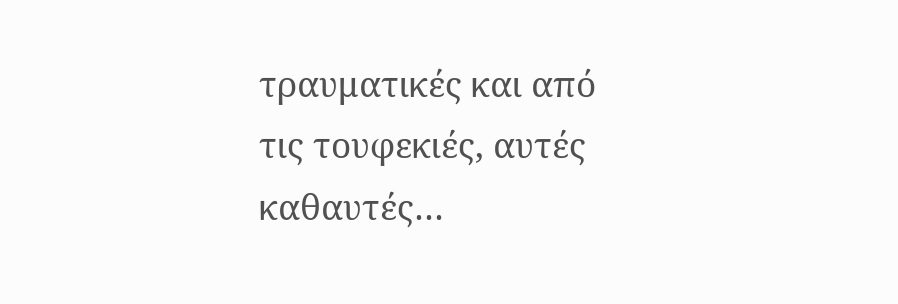τραυματικές και από τις τουφεκιές, αυτές καθαυτές…